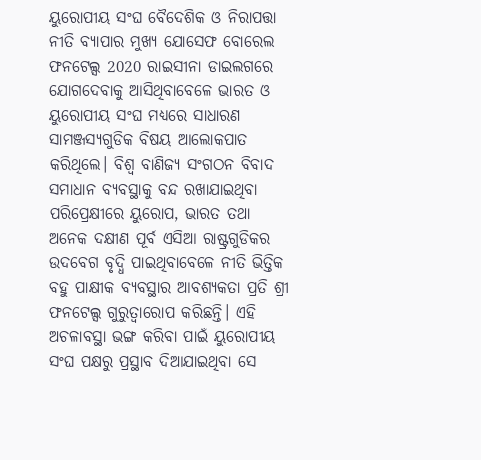ୟୁରୋପୀୟ ସଂଘ ବୈଦେଶିକ ଓ ନିରାପତ୍ତା ନୀତି ବ୍ୟାପାର ମୁଖ୍ୟ ଯୋସେଫ ବୋରେଲ ଫନଟେଲ୍ସ 2020 ରାଇସୀନା ଡାଇଲଗରେ ଯୋଗଦେବାକୁ ଆସିଥିବାବେଳେ ଭାରତ ଓ ୟୁରୋପୀୟ ସଂଘ ମଧ୍ୟରେ ସାଧାରଣ ସାମଞ୍ଜସ୍ୟଗୁଡିକ ବିଷୟ ଆଲୋକପାତ କରିଥିଲେ। ବିଶ୍ୱ ବାଣିଜ୍ୟ ସଂଗଠନ ବିବାଦ ସମାଧାନ ବ୍ୟବସ୍ଥାକୁ ବନ୍ଦ ରଖାଯାଇଥିବା ପରିପ୍ରେକ୍ଷୀରେ ୟୁରୋପ, ଭାରତ ତଥା ଅନେକ ଦକ୍ଷୀଣ ପୂର୍ବ ଏସିଆ ରାଷ୍ଟ୍ରଗୁଡିକର ଉଦବେଗ ବୃଦ୍ଧି ପାଇଥିବାବେଳେ ନୀତି ଭିତ୍ତିକ ବହୁ ପାକ୍ଷୀକ ବ୍ୟବସ୍ଥାର ଆବଶ୍ୟକତା ପ୍ରତି ଶ୍ରୀ ଫନଟେଲ୍ସ ଗୁରୁତ୍ୱାରୋପ କରିଛନ୍ତି। ଏହି ଅଚଳାବସ୍ଥା ଭଙ୍ଗ କରିବା ପାଇଁ ୟୁରୋପୀୟ ସଂଘ ପକ୍ଷରୁ ପ୍ରସ୍ଥାବ ଦିଆଯାଇଥିବା ସେ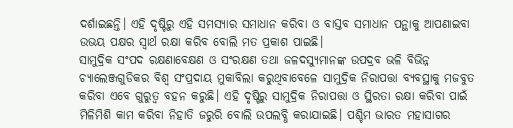ଦର୍ଶାଇଛନ୍ତି। ଏହି ଦୃଷ୍ଟିରୁ ଏହି ସମସ୍ୟାର ସମାଧାନ କରିବା ଓ ବାସ୍ତବ ସମାଧାନ ପନ୍ଥାକୁ ଆପଣାଇବା ଉଭୟ ପକ୍ଷର ସ୍ୱାର୍ଥ ରକ୍ଷା କରିବ ବୋଲି ମତ ପ୍ରକାଶ ପାଇଛି।
ସାମୁଦ୍ରିକ ସଂପଦ ରକ୍ଷଣାବେକ୍ଷଣ ଓ ସଂରକ୍ଷଣ ତଥା ଜଳଦସ୍ୟୁମାନଙ୍କ ଉପଦ୍ରବ ଭଳି ବିଭିନ୍ନ ଚ୍ୟାଲେଞ୍ଜଗୁଡିକର ବିଶ୍ୱ ସଂପ୍ରଦାୟ ମୁକାବିଲା କରୁଥିବାବେଳେ ସାମୁଦ୍ରିକ ନିରାପତ୍ତା ବ୍ୟବସ୍ଥାକୁ ମଜବୁତ କରିବା ଏବେ ଗୁରୁତ୍ୱ ବହନ କରୁଛି। ଏହି ଦୃଷ୍ଟିରୁ ସାମୁଦ୍ରିକ ନିରାପତ୍ତା ଓ ସ୍ଥିରତା ରକ୍ଷା କରିବା ପାଇଁ ମିଳିମିଶି କାମ କରିବା ନିହାତି ଜରୁରି ବୋଲି ଉପଲବ୍ଧି କରାଯାଇଛି। ପଶ୍ଚିମ ଭାରତ ମହାସାଗର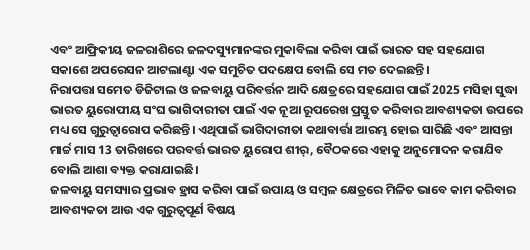ଏବଂ ଆଫ୍ରିକୀୟ ଜଳରାଶିରେ ଜଳଦସ୍ୟୁମାନଙ୍କର ମୁକାବିଲା କରିବା ପାଇଁ ଭାରତ ସହ ସହଯୋଗ ସକାଶେ ଅପରେସନ ଆଟଲାଣ୍ଟା ଏକ ସମୁଚିତ ପଦକ୍ଷେପ ବୋଲି ସେ ମତ ଦେଇଛନ୍ତି।
ନିରାପତ୍ତା ସମେତ ଡିଜିଟାଲ ଓ ଜଳବାୟୁ ପରିବର୍ତ୍ତନ ଆଦି କ୍ଷେତ୍ରରେ ସହଯୋଗ ପାଇଁ 2025 ମସିହା ସୁଦ୍ଧା ଭାରତ ୟୁରୋପୀୟ ସଂଘ ଭାଗିଦାରୀତା ପାଇଁ ଏକ ନୂଆ ରୂପରେଖ ପ୍ରସ୍ତୁତ କରିବାର ଆବଶ୍ୟକତା ଉପରେ ମଧ୍ୟ ସେ ଗୁରୁତ୍ୱାରୋପ କରିଛନ୍ତି। ଏଥିପାଇଁ ଭାଗିଦାରୀତା କଥାବାର୍ତ୍ତା ଆରମ୍ଭ ହୋଇ ସାରିଛି ଏବଂ ଆସନ୍ତା ମାର୍ଚ୍ଚ ମାସ 13 ତାରିଖରେ ପରବର୍ତ୍ତ ଭାରତ ୟୁରୋପ ଶୀର୍, ବୈଠକରେ ଏହାକୁ ଅନୁମୋଦନ କରାଯିବ ବୋଲି ଆଶା ବ୍ୟକ୍ତ କରାଯାଇଛି।
ଜଳବାୟୁ ସମସ୍ୟାର ପ୍ରଭାବ ହ୍ରାସ କରିବା ପାଇଁ ଉପାୟ ଓ ସମ୍ୱଳ କ୍ଷେତ୍ରରେ ମିଳିତ ଭାବେ କାମ କରିବାର ଆବଶ୍ୟକତା ଆଉ ଏକ ଗୁରୁତ୍ୱପୂର୍ଣ ବିଷୟ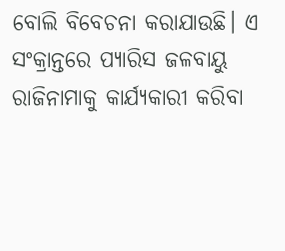ବୋଲି ବିବେଚନା କରାଯାଉଛି। ଏ ସଂକ୍ରାନ୍ତରେ ପ୍ୟାରିସ ଜଳବାୟୁ ରାଜିନାମାକୁ କାର୍ଯ୍ୟକାରୀ କରିବା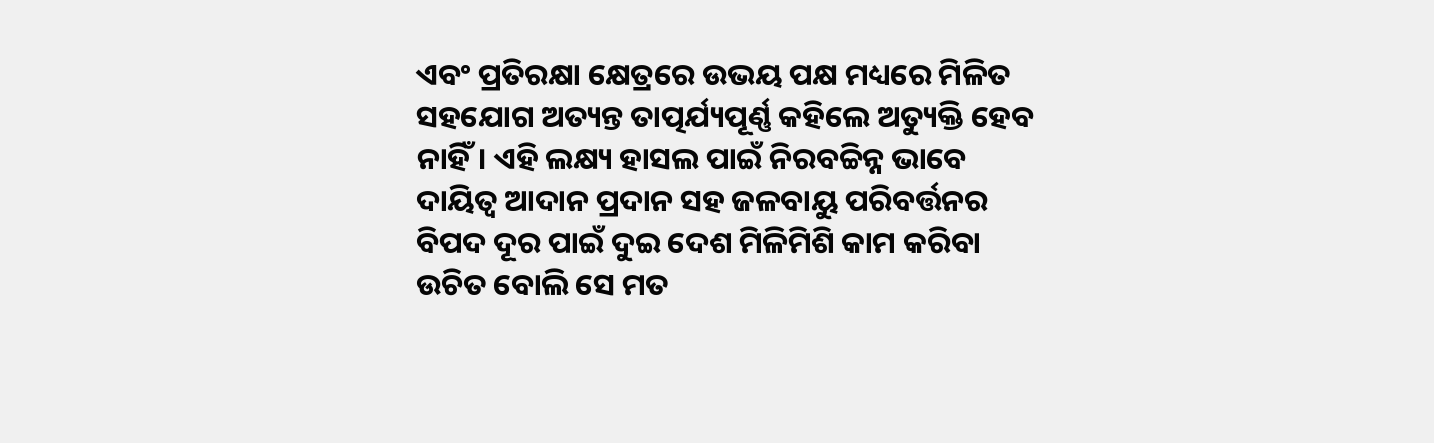ଏବଂ ପ୍ରତିରକ୍ଷା କ୍ଷେତ୍ରରେ ଉଭୟ ପକ୍ଷ ମଧ୍ୟରେ ମିଳିତ ସହଯୋଗ ଅତ୍ୟନ୍ତ ତାତ୍ପର୍ଯ୍ୟପୂର୍ଣ୍ଣ କହିଲେ ଅତ୍ୟୁକ୍ତି ହେବ ନାହିଁ। ଏହି ଲକ୍ଷ୍ୟ ହାସଲ ପାଇଁ ନିରବଚ୍ଚିନ୍ନ ଭାବେ ଦାୟିତ୍ୱ ଆଦାନ ପ୍ରଦାନ ସହ ଜଳବାୟୁ ପରିବର୍ତ୍ତନର ବିପଦ ଦୂର ପାଇଁ ଦୁଇ ଦେଶ ମିଳିମିଶି କାମ କରିବା ଉଚିତ ବୋଲି ସେ ମତ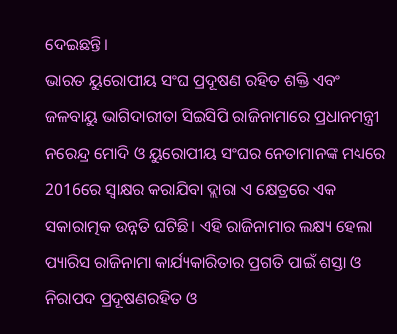ଦେଇଛନ୍ତି।
ଭାରତ ୟୁରୋପୀୟ ସଂଘ ପ୍ରଦୂଷଣ ରହିତ ଶକ୍ତି ଏବଂ ଜଳବାୟୁ ଭାଗିଦାରୀତା ସିଇସିପି ରାଜିନାମାରେ ପ୍ରଧାନମନ୍ତ୍ରୀ ନରେନ୍ଦ୍ର ମୋଦି ଓ ୟୁରୋପୀୟ ସଂଘର ନେତାମାନଙ୍କ ମଧ୍ୟରେ 2016ରେ ସ୍ୱାକ୍ଷର କରାଯିବା ଦ୍ଲାରା ଏ କ୍ଷେତ୍ରରେ ଏକ ସକାରାତ୍ମକ ଉନ୍ନତି ଘଟିଛି। ଏହି ରାଜିନାମାର ଲକ୍ଷ୍ୟ ହେଲା ପ୍ୟାରିସ ରାଜିନାମା କାର୍ଯ୍ୟକାରିତାର ପ୍ରଗତି ପାଇଁ ଶସ୍ତା ଓ ନିରାପଦ ପ୍ରଦୂଷଣରହିତ ଓ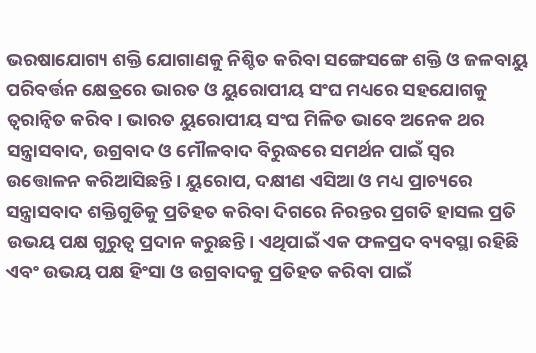ଭରଷାଯୋଗ୍ୟ ଶକ୍ତି ଯୋଗାଣକୁ ନିଶ୍ଚିତ କରିବା ସଙ୍ଗେସଙ୍ଗେ ଶକ୍ତି ଓ ଜଳବାୟୁ ପରିବର୍ତ୍ତନ କ୍ଷେତ୍ରରେ ଭାରତ ଓ ୟୁରୋପୀୟ ସଂଘ ମଧ୍ୟରେ ସହଯୋଗକୁ ତ୍ୱରାନ୍ୱିତ କରିବ। ଭାରତ ୟୁରୋପୀୟ ସଂଘ ମିଳିତ ଭାବେ ଅନେକ ଥର ସନ୍ତ୍ରାସବାଦ, ଉଗ୍ରବାଦ ଓ ମୌଳବାଦ ବିରୁଦ୍ଧରେ ସମର୍ଥନ ପାଇଁ ସ୍ୱର ଉତ୍ତୋଳନ କରିଆସିଛନ୍ତି। ୟୁରୋପ, ଦକ୍ଷୀଣ ଏସିଆ ଓ ମଧ୍ୟ ପ୍ରାଚ୍ୟରେ ସନ୍ତ୍ରାସବାଦ ଶକ୍ତିଗୁଡିକୁ ପ୍ରତିହତ କରିବା ଦିଗରେ ନିରନ୍ତର ପ୍ରଗତି ହାସଲ ପ୍ରତି ଉଭୟ ପକ୍ଷ ଗୁରୁତ୍ୱ ପ୍ରଦାନ କରୁଛନ୍ତି। ଏଥିପାଇଁ ଏକ ଫଳପ୍ରଦ ବ୍ୟବସ୍ଥା ରହିଛି ଏବଂ ଉଭୟ ପକ୍ଷ ହିଂସା ଓ ଉଗ୍ରବାଦକୁ ପ୍ରତିହତ କରିବା ପାଇଁ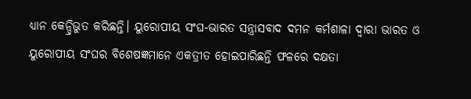ଧ୍ୟାନ କେନ୍ଦ୍ରିଭୁତ କରିଛନ୍ତି। ୟୁରୋପୀୟ ସଂଘ-ଭାରତ ସନ୍ତ୍ରାସବାଦ ଦମନ କର୍ମଶାଳା ଦ୍ୱାରା ଭାରତ ଓ ୟୁରୋପୀୟ ସଂଘର ବିଶେଷଜ୍ଞମାନେ ଏକତ୍ରୀତ ହୋଇପାରିଛନ୍ତି ଫଳରେ ଦକ୍ଷତା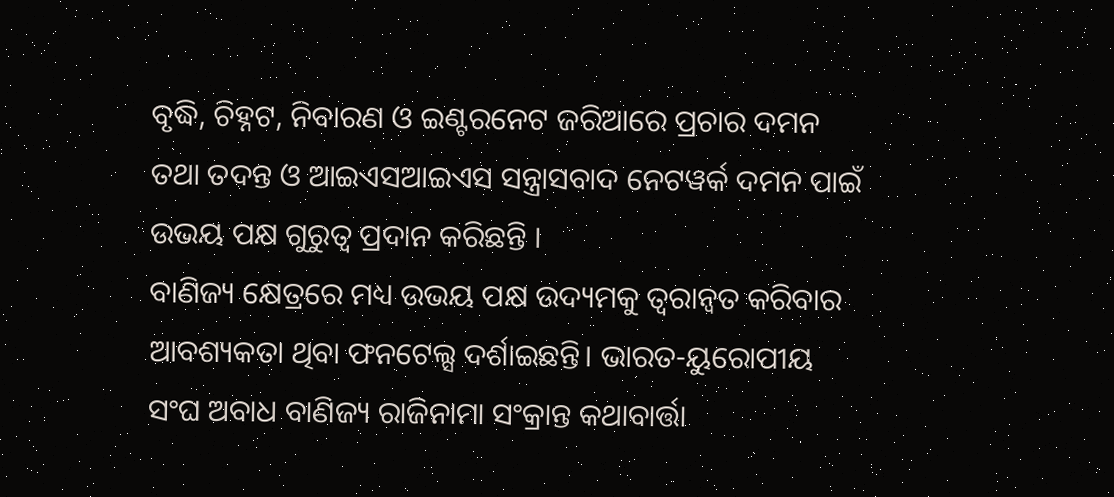ବୃଦ୍ଧି, ଚିହ୍ନଟ, ନିବାରଣ ଓ ଇଣ୍ଟରନେଟ ଜରିଆରେ ପ୍ରଚାର ଦମନ ତଥା ତଦନ୍ତ ଓ ଆଇଏସଆଇଏସ ସନ୍ତ୍ରାସବାଦ ନେଟୱର୍କ ଦମନ ପାଇଁ ଉଭୟ ପକ୍ଷ ଗୁରୁତ୍ୱ ପ୍ରଦାନ କରିଛନ୍ତି ।
ବାଣିଜ୍ୟ କ୍ଷେତ୍ରରେ ମଧ୍ୟ ଉଭୟ ପକ୍ଷ ଉଦ୍ୟମକୁ ତ୍ୱରାନ୍ୱତ କରିବାର ଆବଶ୍ୟକତା ଥିବା ଫନଟେଲ୍ସ ଦର୍ଶାଇଛନ୍ତି। ଭାରତ-ୟୁରୋପୀୟ ସଂଘ ଅବାଧ ବାଣିଜ୍ୟ ରାଜିନାମା ସଂକ୍ରାନ୍ତ କଥାବାର୍ତ୍ତା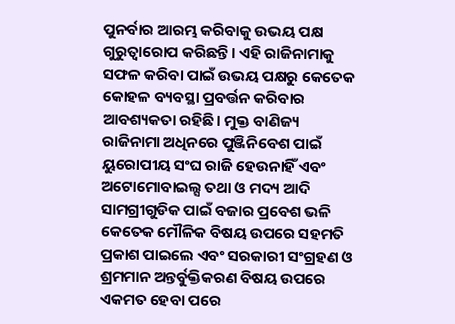ପୁନର୍ବାର ଆରମ୍ଭ କରିବାକୁ ଉଭୟ ପକ୍ଷ ଗୁରୁତ୍ୱାରୋପ କରିଛନ୍ତି। ଏହି ରାଜିନାମାକୁ ସଫଳ କରିବା ପାଇଁ ଉଭୟ ପକ୍ଷରୁ କେତେକ କୋହଳ ବ୍ୟବସ୍ଥା ପ୍ରବର୍ତ୍ତନ କରିବାର ଆବଶ୍ୟକତା ରହିଛି। ମୁକ୍ତ ବାଣିଜ୍ୟ ରାଜିନାମା ଅଧିନରେ ପୁଞ୍ଜିନିବେଶ ପାଇଁ ୟୁରୋପୀୟ ସଂଘ ରାଜି ହେଉନାହିଁ ଏବଂ ଅଟୋମୋବାଇଲ୍ସ ତଥା ଓ ମଦ୍ୟ ଆଦି ସାମଗ୍ରୀଗୁଡିକ ପାଇଁ ବଜାର ପ୍ରବେଶ ଭଳି କେତେକ ମୌଳିକ ବିଷୟ ଉପରେ ସହମତି ପ୍ରକାଶ ପାଇଲେ ଏବଂ ସରକାରୀ ସଂଗ୍ରହଣ ଓ ଶ୍ରମମାନ ଅନ୍ତର୍ବୁକ୍ତିକରଣ ବିଷୟ ଉପରେ ଏକମତ ହେବା ପରେ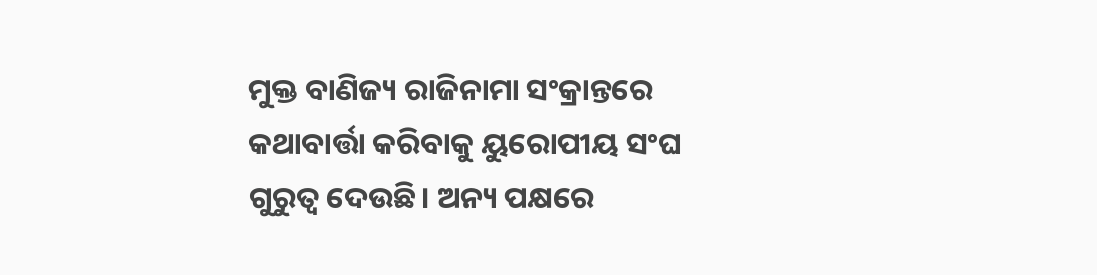ମୁକ୍ତ ବାଣିଜ୍ୟ ରାଜିନାମା ସଂକ୍ରାନ୍ତରେ କଥାବାର୍ତ୍ତା କରିବାକୁ ୟୁରୋପୀୟ ସଂଘ ଗୁରୁତ୍ୱ ଦେଉଛି। ଅନ୍ୟ ପକ୍ଷରେ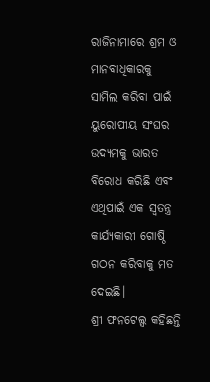ରାଜିନାମାରେ ଶ୍ରମ ଓ ମାନବାଧିକାରକୁ ସାମିଲ କରିବା ପାଇଁ ୟୁରୋପୀୟ ସଂଘର ଉଦ୍ୟମକୁ ଭାରତ ବିରୋଧ କରିଛି ଏବଂ ଏଥିପାଇଁ ଏକ ସ୍ୱତନ୍ତ୍ର କାର୍ଯ୍ୟକାରୀ ଗୋଷ୍ଠି ଗଠନ କରିବାକୁ ମତ ଦେଇଛି।
ଶ୍ରୀ ଫନଟେଲ୍ସ କହିଛନ୍ତି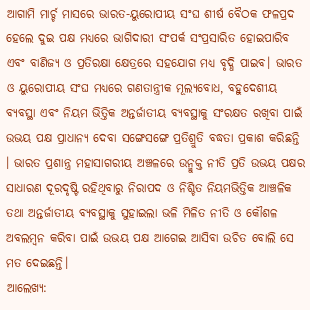ଆଗାମି ମାର୍ଚ୍ଚ ମାସରେ ଭାରତ-ୟୁରୋପୀୟ ସଂଘ ଶୀର୍ଷ ବୈଠକ ଫଳପ୍ରଦ ହେଲେ ଦୁଇ ପକ୍ଷ ମଧ୍ୟରେ ଭାଗିଦାରୀ ସଂପର୍କ ସଂପ୍ରସାରିତ ହୋଇପାରିବ ଏବଂ ବାଣିଜ୍ୟ ଓ ପ୍ରତିରକ୍ଷା କ୍ଷେତ୍ରରେ ସହଯୋଗ ମଧ୍ୟ ବୃଦ୍ଧି ପାଇବ। ଭାରତ ଓ ୟୁରୋପୀୟ ସଂଘ ମଧ୍ୟରେ ଗଣତାନ୍ତ୍ରୀକ ମୂଲ୍ୟବୋଧ, ବହୁଦେଶୀୟ ବ୍ୟବସ୍ଥା ଏବଂ ନିୟମ ଭିତ୍ତିକ ଅନ୍ତର୍ଜାତୀୟ ବ୍ୟବସ୍ଥାକୁ ସଂରକ୍ଷତ ରଖିବା ପାଇଁ ଉଭୟ ପକ୍ଷ ପ୍ରାଧାନ୍ୟ ଦେବା ସଙ୍ଗେସଙ୍ଗେ ପ୍ରତିଶ୍ରୁତି ବଦ୍ଧତା ପ୍ରକାଶ କରିଛନ୍ତି । ଭାରତ ପ୍ରଶାନ୍ତ୍ର ମହାସାଗରୀୟ ଅଞ୍ଚଳରେ ଉନ୍ମୁକ୍ତ ନୀତି ପ୍ରତି ଉଭୟ ପକ୍ଷର ସାଧାରଣ ଦୂରଦୃଷ୍ଟି ରହିଥିବାରୁ ନିରାପଦ ଓ ନିଶ୍ଚିତ ନିୟମଭିତ୍ତିକ ଆଞ୍ଚଳିକ ତଥା ଅନ୍ତର୍ଜାତୀୟ ବ୍ୟବସ୍ଥାକୁ ସୁହାଇଲା ଭଳି ମିଳିତ ନୀତି ଓ କୌଶଳ ଅବଲମ୍ୱନ କରିବା ପାଇଁ ଉଭୟ ପକ୍ଷ ଆଗେଇ ଆସିବା ଉଚିତ ବୋଲି ସେ ମତ ଦେଇଛନ୍ତି।
ଆଲେଖ୍ୟ: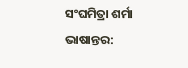ସଂଘମିତ୍ରା ଶର୍ମା
ଭାଷାନ୍ତର: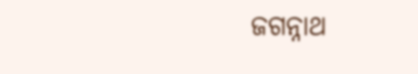ଜଗନ୍ନାଥ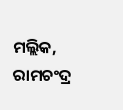ମଲ୍ଲିକ, ରାମଚଂଦ୍ର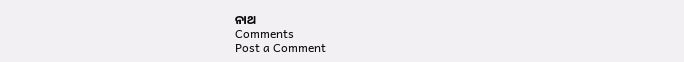ନାଥ
Comments
Post a Comment